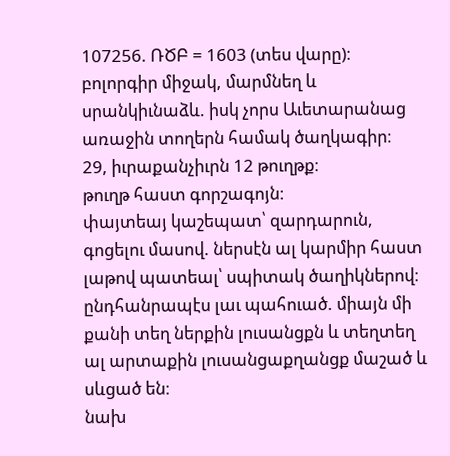107256. ՌԾԲ = 1603 (տես վարը)։
բոլորգիր միջակ, մարմնեղ և սրանկիւնաձև. իսկ չորս Աւետարանաց առաջին տողերն համակ ծաղկագիր։
29, իւրաքանչիւրն 12 թուղթք։
թուղթ հաստ գորշագոյն։
փայտեայ կաշեպատ՝ զարդարուն, գոցելու մասով. ներսէն ալ կարմիր հաստ լաթով պատեալ՝ սպիտակ ծաղիկներով։
ընդհանրապէս լաւ պահուած. միայն մի քանի տեղ ներքին լուսանցքն և տեղտեղ ալ արտաքին լուսանցաքղանցք մաշած և սևցած են։
նախ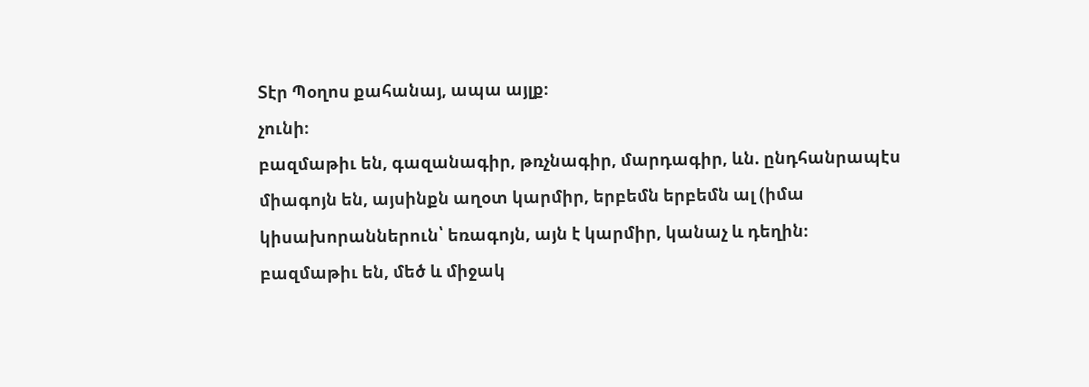Տէր Պօղոս քահանայ, ապա այլք։
չունի։
բազմաթիւ են, գազանագիր, թռչնագիր, մարդագիր, ևն. ընդհանրապէս միագոյն են, այսինքն աղօտ կարմիր, երբեմն երբեմն ալ (իմա կիսախորաններուն՝ եռագոյն, այն է կարմիր, կանաչ և դեղին։
բազմաթիւ են, մեծ և միջակ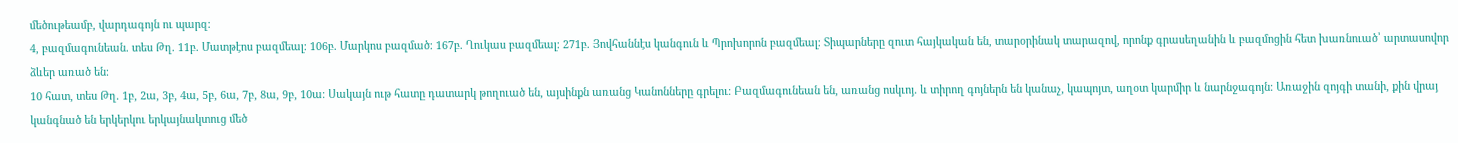մեծութեամբ, վարդագոյն ու պարզ։
4, բազմագունեան. տես Թղ. 11բ. Մատթէոս բազմեալ։ 106բ. Մարկոս բազմած։ 167բ. Ղուկաս բազմեալ։ 271բ. Յովհաննէս կանգուն և Պրոխորոն բազմեալ։ Տիպարները զուտ հայկական են, տարօրինակ տարազով, որոնք գրասեղանին և բազմոցին հետ խառնուած՝ արտասովոր ձևեր առած են։
10 հատ, տես Թղ. 1բ, 2ա, 3բ, 4ա, 5բ, 6ա, 7բ, 8ա, 9բ, 10ա։ Սակայն ութ հատը դատարկ թողուած են, այսինքն առանց Կանոնները գրելու։ Բազմագունեան են, առանց ոսկւոյ. և տիրող գոյներն են կանաչ, կապոյտ, աղօտ կարմիր և նարնջագոյն։ Առաջին զոյգի տանի, քին վրայ կանգնած են երկերկու երկայնակտուց մեծ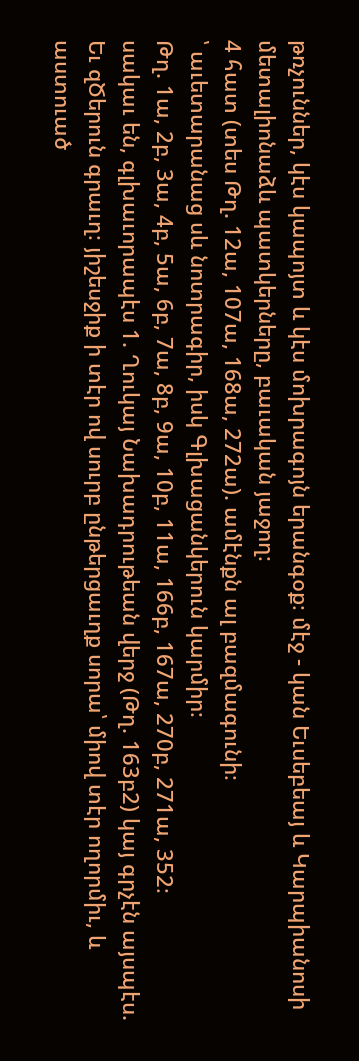թռչուններ, կէս կապոյտ և կէս մոխրագոյն երանգօք։ մէջ - կան Եւսեբեայ և Կարպիանոսի մետալիոնաձև պատկերները, բաւական յաջող։
4 հատ (տես Թղ. 12ա, 107ա, 168ա, 272ա). ամէնքն ալ բազմագունի։
՝ աւետարանաց սև նոտրագիր, իսկ Գլխացանկերուն կարմիր։
Թղ. 1ա, 2բ, 3ա, 4բ, 5ա, 6բ, 7ա, 8բ, 9ա, 10բ, 11ա, 166բ, 167ա, 270բ, 271ա, 352։
սակաւ են, գլխաւորապէս 1. Ղուկայ Նախադրութեան վերջ (Թղ. 163բ2) կայ գրչէն այսպէս. Եւ զԾերուն գրաւղ։ յիշեսջիք ի տէր ով սուրբ ընթերցաւղք սորա՝ միով տէր ողորմիւ, և աստուած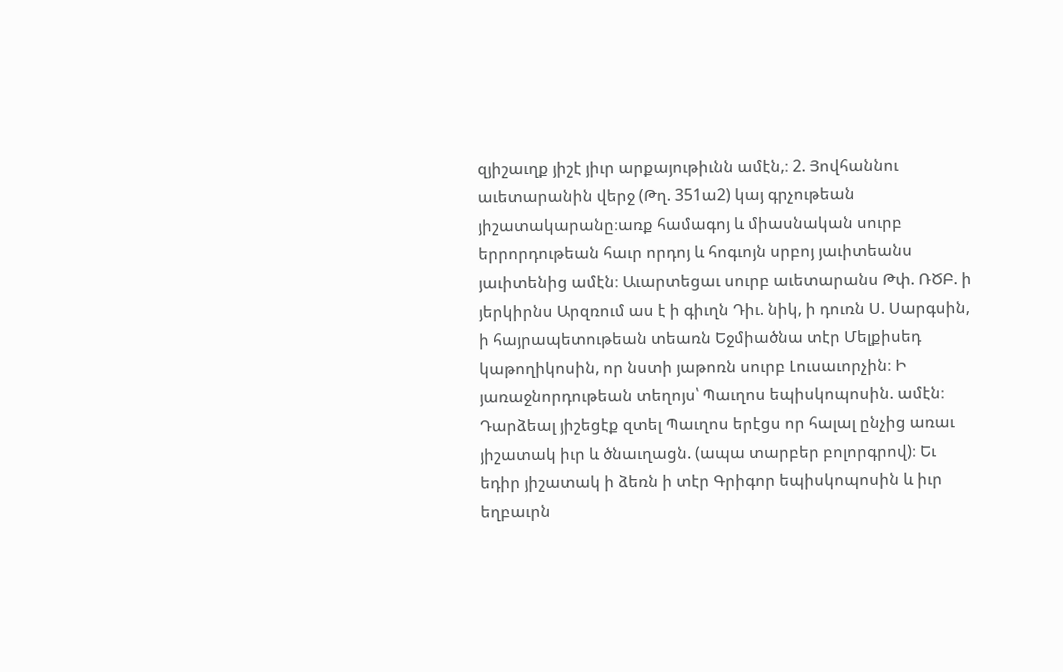զյիշաւղք յիշէ յիւր արքայութիւնն ամէն,։ 2. Յովհաննու աւետարանին վերջ (Թղ. 351ա2) կայ գրչութեան յիշատակարանը։առք համագոյ և միասնական սուրբ երրորդութեան հաւր որդոյ և հոգւոյն սրբոյ յաւիտեանս յաւիտենից ամէն։ Աւարտեցաւ սուրբ աւետարանս Թփ. ՌԾԲ. ի յերկիրնս Արզռում աս է ի գիւղն Դիւ. նիկ, ի դուռն Ս. Սարգսին, ի հայրապետութեան տեառն Եջմիածնա տէր Մելքիսեդ կաթողիկոսին, որ նստի յաթոռն սուրբ Լուսաւորչին։ Ի յառաջնորդութեան տեղոյս՝ Պաւղոս եպիսկոպոսին. ամէն։ Դարձեալ յիշեցէք զտել Պաւղոս երէցս որ հալալ ընչից առաւ յիշատակ իւր և ծնաւղացն. (ապա տարբեր բոլորգրով)։ Եւ եդիր յիշատակ ի ձեռն ի տէր Գրիգոր եպիսկոպոսին և իւր եղբաւրն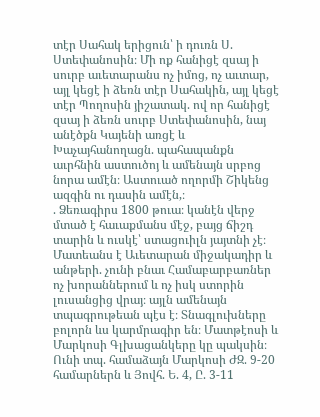տէր Սահակ երիցուն՝ ի դուռն Ս. Ստեփանոսին։ Մի ոք հանիցէ զսայ ի սուրբ աւետարանս ոչ իմոց, ոչ աւտար, այլ կեցէ ի ձեռն տէր Սահակին, այլ կեցէ տէր Պողոսին յիշատակ. ով որ հանիցէ զսայ ի ձեռն սուրբ Ստեփանոսին, նայ անէծքն Կայենի առցէ և Խաչայհանողացն. պահապանքն աւրհնին աստուծոյ և ամենայն սրբոց նորա ամէն։ Աստուած ողորմի Շիկենց ազգին ու դասին ամէն,։
. Ձեռագիրս 1800 թուա։ կանէն վերջ մտած է հաւաքմանս մէջ, բայց ճիշդ տարին և ուսկէ՝ ստացուիլն յայտնի չէ։ Մատեանս է Աւետարան միջակադիր և անթերի. չունի բնաւ Համաբարբառներ ոչ խորաններում և ոչ իսկ ստորին լուսանցից վրայ։ այլն ամենայն տպագրութեան պէս է։ Տնագլուխները բոլորն ևս կարմրագիր են։ Մատթէոսի և Մարկոսի Գլխացանկերը կը պակսին։ Ունի տպ. համաձայն Մարկոսի ԺԶ. 9-20 համարներն և Յովհ. Ե. 4, Ը. 3-11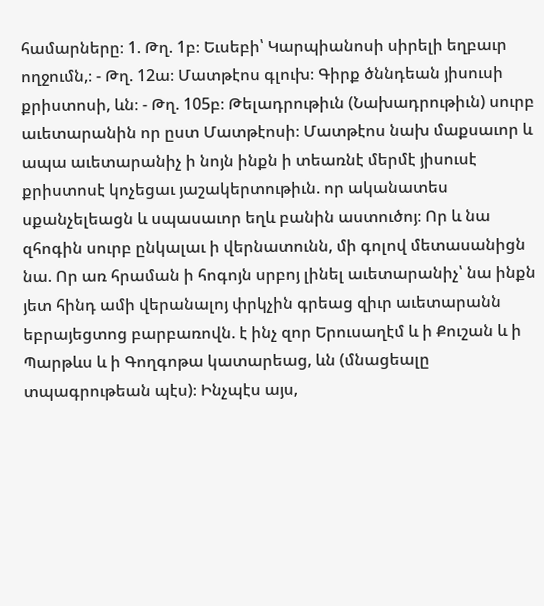համարները։ 1. Թղ. 1բ։ Եւսեբի՝ Կարպիանոսի սիրելի եղբաւր ողջումն,։ - Թղ. 12ա։ Մատթէոս գլուխ։ Գիրք ծննդեան յիսուսի քրիստոսի, ևն։ - Թղ. 105բ։ Թելադրութիւն (Նախադրութիւն) սուրբ աւետարանին որ ըստ Մատթէոսի։ Մատթէոս նախ մաքսաւոր և ապա աւետարանիչ ի նոյն ինքն ի տեառնէ մերմէ յիսուսէ քրիստոսէ կոչեցաւ յաշակերտութիւն. որ ականատես սքանչելեացն և սպասաւոր եղև բանին աստուծոյ։ Որ և նա զհոգին սուրբ ընկալաւ ի վերնատունն, մի գոլով մետասանիցն նա. Որ առ հրաման ի հոգոյն սրբոյ լինել աւետարանիչ՝ նա ինքն յետ հինդ ամի վերանալոյ փրկչին գրեաց զիւր աւետարանն եբրայեցտոց բարբառովն. է ինչ զոր Երուսաղէմ և ի Քուշան և ի Պարթևս և ի Գողգոթա կատարեաց, ևն (մնացեալը տպագրութեան պէս)։ Ինչպէս այս,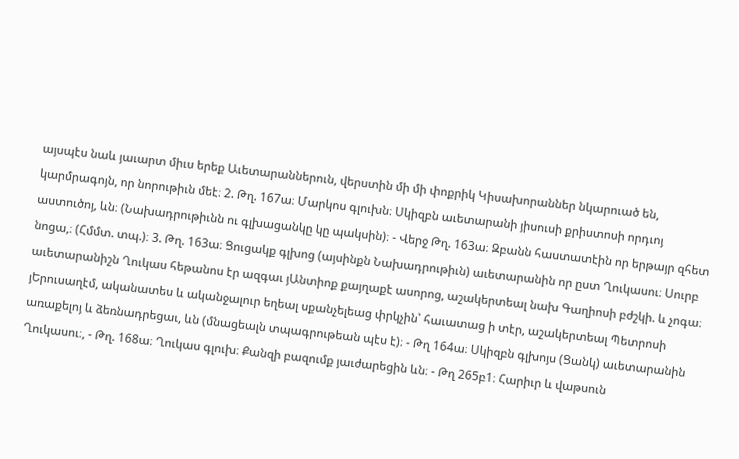այսպէս նաև յաւարտ միւս երեք Աւետարաններուն, վերստին մի մի փոքրիկ Կիսախորաններ նկարուած են, կարմրագոյն, որ նորութիւն մեէ։ 2. Թղ. 167ա։ Մարկոս գլուխն։ Սկիզբն աւետարանի յիսուսի քրիստոսի որդւոյ աստուծոյ, ևն։ (Նախադրութիւնն ու գլխացանկը կը պակսին)։ - Վերջ Թղ. 163ա։ Զբանն հաստատէին որ երթայր զհետ նոցա,։ (Հմմտ. տպ.)։ 3. Թղ. 163ա։ Ցուցակք գլխոց (այսինքն Նախադրութիւն) աւետարանին որ ըստ Ղուկասու։ Սուրբ աւետարանիշն Ղուկաս հեթանոս էր ազգաւ յԱնտիոք քայղաքէ ասորոց, աշակերտեալ նախ Գաղիոսի բժշկի. և չոգա։ յԵրուսաղէմ, ականատես և ականջալուր եղեալ սքանչելեաց փրկչին՝ հաւատաց ի տէր, աշակերտեալ Պետրոսի առաքելոյ և ձեռնադրեցաւ, ևն (մնացեալն տպագրութեան պէս է)։ - Թղ 164ա։ Սկիզբն գլխոյս (Ցանկ) աւետարանին Ղուկասու։, - Թղ. 168ա։ Ղուկաս գլուխ։ Քանզի բազումք յաւժարեցին ևն։ - Թղ 265բ1։ Հարիւր և վաթսուն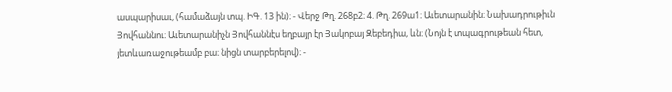ասպարիսաւ, (համաձայն տպ. ԻԳ. 13 ին)։ - Վերջ Թղ. 268բ2։ 4. Թղ. 269ա1։ Աւետարանին։ Նախադրութիւն Յովհաննու։ Աւետարանիչն Յովհաննէս եղբայր էր Յակոբայ Զեբեդիա, ևն։ (Նոյն է տպագրութեան հետ, յետևառաջութեամբ բա։ նիցն տարբերելով)։ -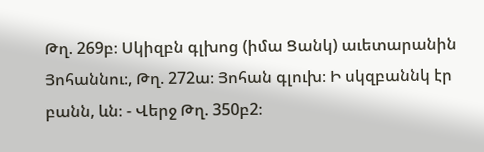Թղ. 269բ։ Սկիզբն գլխոց (իմա Ցանկ) աւետարանին Յոհաննու։, Թղ. 272ա։ Յոհան գլուխ։ Ի սկզբաննկ էր բանն, ևն։ - Վերջ Թղ. 350բ2։